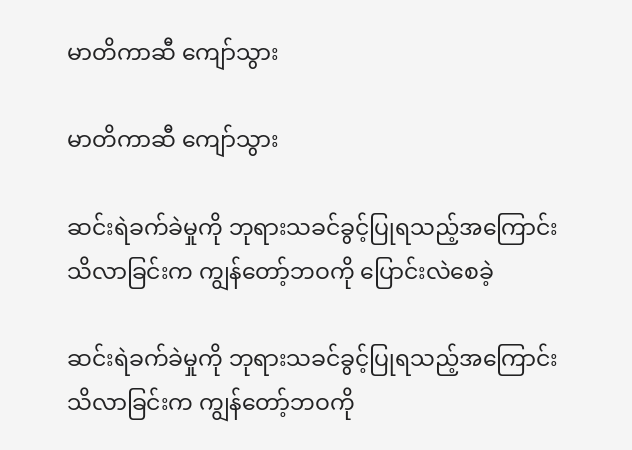မာတိကာဆီ ကျော်သွား

မာတိကာဆီ ကျော်သွား

ဆင်းရဲခက်ခဲမှုကို ဘုရားသခင်ခွင့်ပြုရသည့်အကြောင်း သိလာခြင်းက ကျွန်တော့်ဘဝကို ပြောင်းလဲစေခဲ့

ဆင်းရဲခက်ခဲမှုကို ဘုရားသခင်ခွင့်ပြုရသည့်အကြောင်း သိလာခြင်းက ကျွန်တော့်ဘဝကို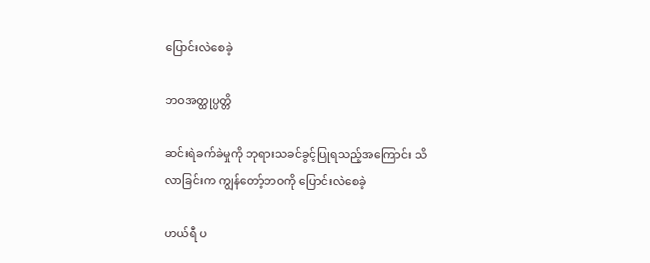ပြောင်းလဲစေခဲ့

ဘဝအတ္ထုပ္ပတ္တိ

ဆင်းရဲခက်ခဲမှုကို ဘုရားသခင်ခွင့်ပြုရသည့်အကြောင်း သိလာခြင်းက ကျွန်တော့်ဘဝကို ပြောင်းလဲစေခဲ့

ဟယ်ရီ ပ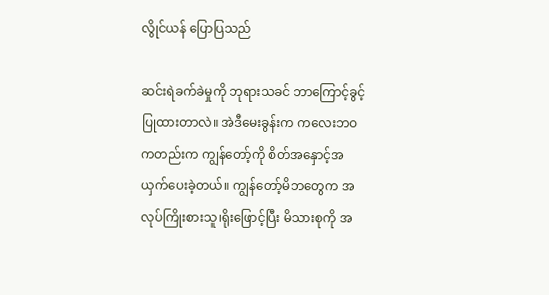လွိုင်ယန် ပြောပြသည်

ဆင်းရဲခက်ခဲမှုကို ဘုရားသခင် ဘာကြောင့်ခွင့်ပြုထားတာလဲ။ အဲဒီမေးခွန်းက ကလေးဘဝကတည်းက ကျွန်တော့်ကို စိတ်အနှောင့်အယှက်ပေးခဲ့တယ်။ ကျွန်တော့်မိဘတွေက အလုပ်ကြိုးစားသူ၊ရိုးဖြောင့်ပြီး မိသားစုကို အ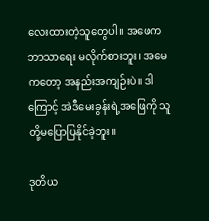လေးထားတဲ့သူတွေပါ။ အဖေက ဘာသာရေး မလိုက်စားဘူး၊ အမေကတော့ အနည်းအကျဉ်းပဲ။ ဒါကြောင့် အဲဒီမေးခွန်းရဲ့အဖြေကို သူတို့မပြောပြနိုင်ခဲ့ဘူး။

ဒုတိယ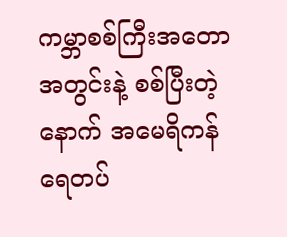ကမ္ဘာစစ်ကြီးအတောအတွင်းနဲ့ စစ်ပြီးတဲ့နောက် အမေရိကန်ရေတပ်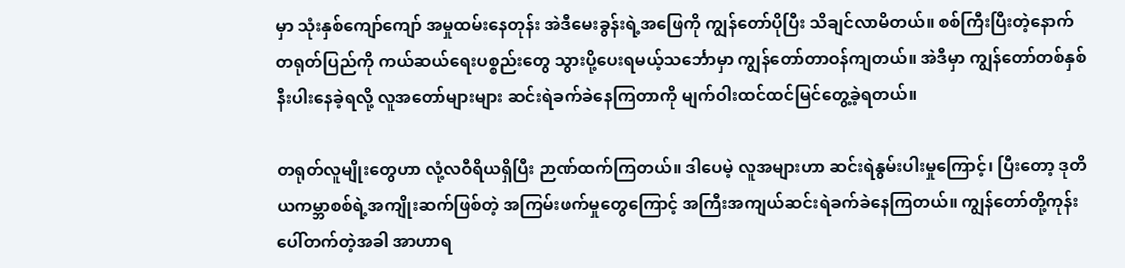မှာ သုံးနှစ်ကျော်ကျော် အမှုထမ်းနေတုန်း အဲဒီမေးခွန်းရဲ့အဖြေကို ကျွန်တော်ပိုပြီး သိချင်လာမိတယ်။ စစ်ကြီးပြီးတဲ့နောက် တရုတ်ပြည်ကို ကယ်ဆယ်ရေးပစ္စည်းတွေ သွားပို့ပေးရမယ့်သင်္ဘောမှာ ကျွန်တော်တာဝန်ကျတယ်။ အဲဒီမှာ ကျွန်တော်တစ်နှစ်နီးပါးနေခဲ့ရလို့ လူအတော်များများ ဆင်းရဲခက်ခဲနေကြတာကို မျက်ဝါးထင်ထင်မြင်တွေ့ခဲ့ရတယ်။

တရုတ်လူမျိုးတွေဟာ လုံ့လဝီရိယရှိပြီး ဉာဏ်ထက်ကြတယ်။ ဒါပေမဲ့ လူအများဟာ ဆင်းရဲနွမ်းပါးမှုကြောင့်၊ ပြီးတော့ ဒုတိယကမ္ဘာစစ်ရဲ့အကျိုးဆက်ဖြစ်တဲ့ အကြမ်းဖက်မှုတွေကြောင့် အကြီးအကျယ်ဆင်းရဲခက်ခဲနေကြတယ်။ ကျွန်တော်တို့ကုန်းပေါ်တက်တဲ့အခါ အာဟာရ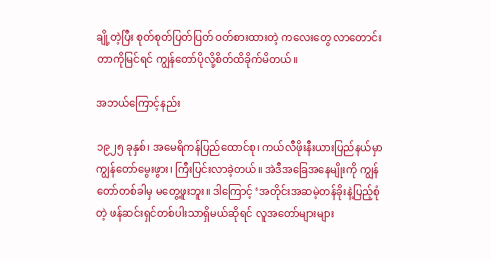ချို့တဲ့ပြီး စုတ်စုတ်ပြတ်ပြတ် ဝတ်စားထားတဲ့ ကလေးတွေ လာတောင်းတာကိုမြင်ရင် ကျွန်တော်ပိုလို့စိတ်ထိခိုက်မိတယ်။

အဘယ်ကြောင့်နည်း

၁၉၂၅ ခုနှစ်၊ အမေရိကန်ပြည်ထောင်စု၊ ကယ်လီဖိုးနီးယားပြည်နယ်မှာ ကျွန်တော်မွေးဖွား၊ ကြီးပြင်းလာခဲ့တယ်။ အဲဒီအခြေအနေမျိုးကို ကျွန်တော်တစ်ခါမှ မတွေ့ဖူးဘူး။ ဒါကြောင့် ‘အတိုင်းအဆမဲ့တန်ခိုးနဲ့ပြည့်စုံတဲ့ ဖန်ဆင်းရှင်တစ်ပါးသာရှိမယ်ဆိုရင် လူအတော်များများ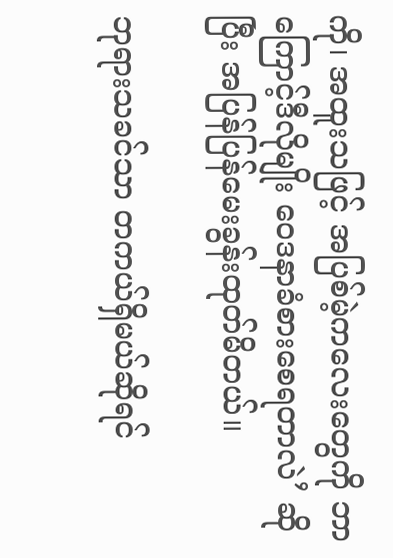ကို၊ အထူးသဖြင့် အပြစ်မဲ့ကလေးတွေကို ဘာကြောင့်ဒီလိုမျိုး ဝေဒနာခံစားစေရတာလဲ’ ဆိုပြီး အပြန်ပြန်မေးခွန်းထုတ်မိတယ်။

ဘုရားသခင်သာ တကယ်ရှိမယ်ဆိုရင်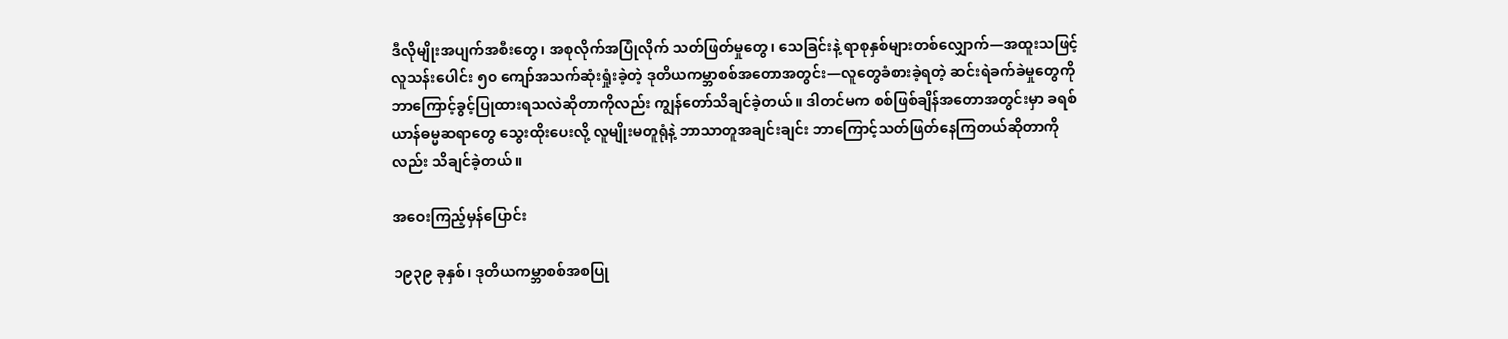ဒီလိုမျိုးအပျက်အစီးတွေ၊ အစုလိုက်အပြုံလိုက် သတ်ဖြတ်မှုတွေ၊ သေခြင်းနဲ့ ရာစုနှစ်များတစ်လျှောက်—အထူးသဖြင့် လူသန်းပေါင်း ၅၀ ကျော်အသက်ဆုံးရှုံးခဲ့တဲ့ ဒုတိယကမ္ဘာစစ်အတောအတွင်း—လူတွေခံစားခဲ့ရတဲ့ ဆင်းရဲခက်ခဲမှုတွေကို ဘာကြောင့်ခွင့်ပြုထားရသလဲဆိုတာကိုလည်း ကျွန်တော်သိချင်ခဲ့တယ်။ ဒါတင်မက စစ်ဖြစ်ချိန်အတောအတွင်းမှာ ခရစ်ယာန်ဓမ္မဆရာတွေ သွေးထိုးပေးလို့ လူမျိုးမတူရုံနဲ့ ဘာသာတူအချင်းချင်း ဘာကြောင့်သတ်ဖြတ်နေကြတယ်ဆိုတာကိုလည်း သိချင်ခဲ့တယ်။

အဝေးကြည့်မှန်ပြောင်း

၁၉၃၉ ခုနှစ်၊ ဒုတိယကမ္ဘာစစ်အစပြု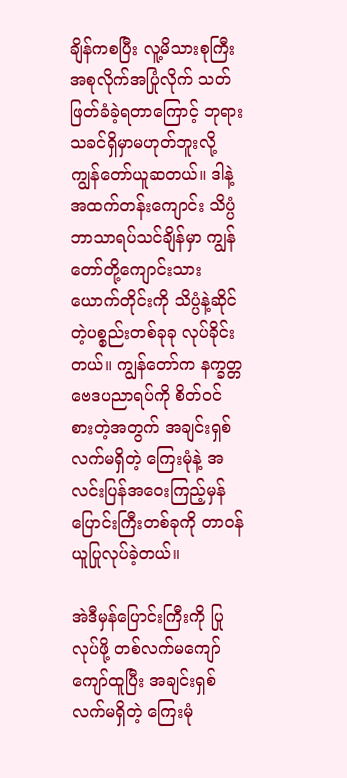ချိန်ကစပြီး လူ့မိသားစုကြီး အစုလိုက်အပြုံလိုက် သတ်ဖြတ်ခံခဲ့ရတာကြောင့် ဘုရားသခင်ရှိမှာမဟုတ်ဘူးလို့ ကျွန်တော်ယူဆတယ်။ ဒါနဲ့ အထက်တန်းကျောင်း သိပ္ပံဘာသာရပ်သင်ချိန်မှာ ကျွန်တော်တို့ကျောင်းသားယောက်တိုင်းကို သိပ္ပံနဲ့ဆိုင်တဲ့ပစ္စည်းတစ်ခုခု လုပ်ခိုင်းတယ်။ ကျွန်တော်က နက္ခတ္တဗေဒပညာရပ်ကို စိတ်ဝင်စားတဲ့အတွက် အချင်းရှစ်လက်မရှိတဲ့ ကြေးမုံနဲ့ အလင်းပြန်အဝေးကြည့်မှန်ပြောင်းကြီးတစ်ခုကို တာဝန်ယူပြုလုပ်ခဲ့တယ်။

အဲဒီမှန်ပြောင်းကြီးကို ပြုလုပ်ဖို့ တစ်လက်မကျော်ကျော်ထူပြီး အချင်းရှစ်လက်မရှိတဲ့ ကြေးမုံ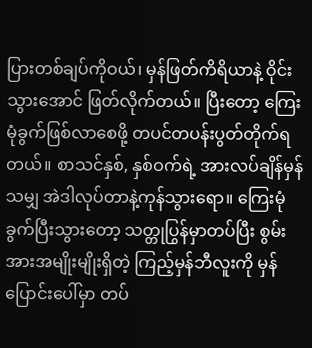ပြားတစ်ချပ်ကိုဝယ်၊ မှန်ဖြတ်ကိရိယာနဲ့ ဝိုင်းသွားအောင် ဖြတ်လိုက်တယ်။ ပြီးတော့ ကြေးမုံခွက်ဖြစ်လာစေဖို့ တပင်တပန်းပွတ်တိုက်ရတယ်။ စာသင်နှစ်, နှစ်ဝက်ရဲ့ အားလပ်ချိန်မှန်သမျှ အဲဒါလုပ်တာနဲ့ကုန်သွားရော။ ကြေးမုံခွက်ပြီးသွားတော့ သတ္တုပြွန်မှာတပ်ပြီး စွမ်းအားအမျိုးမျိုးရှိတဲ့ ကြည့်မှန်ဘီလူးကို မှန်ပြောင်းပေါ်မှာ တပ်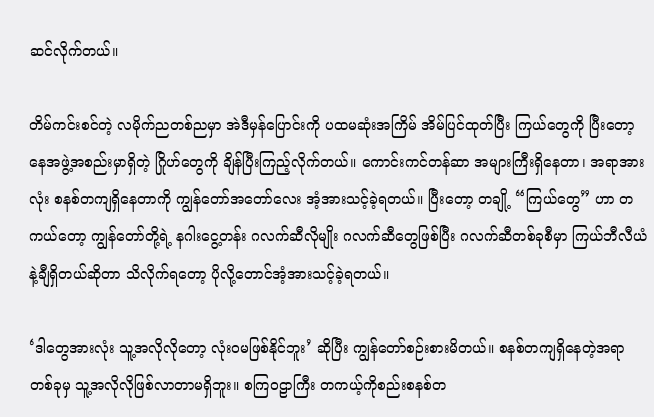ဆင်လိုက်တယ်။

တိမ်ကင်းစင်တဲ့ လမိုက်ညတစ်ညမှာ အဲဒီမှန်ပြောင်းကို ပထမဆုံးအကြိမ် အိမ်ပြင်ထုတ်ပြီး ကြယ်တွေကို ပြီးတော့ နေအဖွဲ့အစည်းမှာရှိတဲ့ ဂြိုဟ်တွေကို ချိန်ပြီးကြည့်လိုက်တယ်။ ကောင်းကင်တန်ဆာ အများကြီးရှိနေတာ၊ အရာအားလုံး စနစ်တကျရှိနေတာကို ကျွန်တော်အတော်လေး အံ့အားသင့်ခဲ့ရတယ်။ ပြီးတော့ တချို့ “ကြယ်တွေ” ဟာ တကယ်တော့ ကျွန်တော်တို့ရဲ့ နဂါးငွေ့တန်း ဂလက်ဆီလိုမျိုး ဂလက်ဆီတွေဖြစ်ပြီး ဂလက်ဆီတစ်ခုစီမှာ ကြယ်ဘီလီယံနဲ့ချီရှိတယ်ဆိုတာ သိလိုက်ရတော့ ပိုလို့တောင်အံ့အားသင့်ခဲ့ရတယ်။

‘ဒါတွေအားလုံး သူ့အလိုလိုတော့ လုံးဝမဖြစ်နိုင်ဘူး’ ဆိုပြီး ကျွန်တော်စဉ်းစားမိတယ်။ စနစ်တကျရှိနေတဲ့အရာတစ်ခုမှ သူ့အလိုလိုဖြစ်လာတာမရှိဘူး။ စကြဝဠာကြီး တကယ့်ကိုစည်းစနစ်တ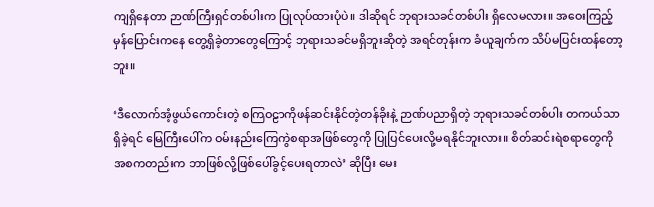ကျရှိနေတာ ဉာဏ်ကြီးရှင်တစ်ပါးက ပြုလုပ်ထားပုံပဲ။ ဒါဆိုရင် ဘုရားသခင်တစ်ပါး ရှိလေမလား။ အဝေးကြည့်မှန်ပြောင်းကနေ တွေ့ရှိခဲ့တာတွေကြောင့် ဘုရားသခင်မရှိဘူးဆိုတဲ့ အရင်တုန်းက ခံယူချက်က သိပ်မပြင်းထန်တော့ဘူး။

‘ဒီလောက်အံ့ဖွယ်ကောင်းတဲ့ စကြဝဠာကိုဖန်ဆင်းနိုင်တဲ့တန်ခိုးနဲ့ ဉာဏ်ပညာရှိတဲ့ ဘုရားသခင်တစ်ပါး တကယ်သာရှိခဲ့ရင် မြေကြီးပေါ်က ဝမ်းနည်းကြေကွဲစရာအဖြစ်တွေကို ပြုပြင်ပေးလို့မရနိုင်ဘူးလား။ စိတ်ဆင်းရဲစရာတွေကို အစကတည်းက ဘာဖြစ်လို့ဖြစ်ပေါ်ခွင့်ပေးရတာလဲ’ ဆိုပြီး မေး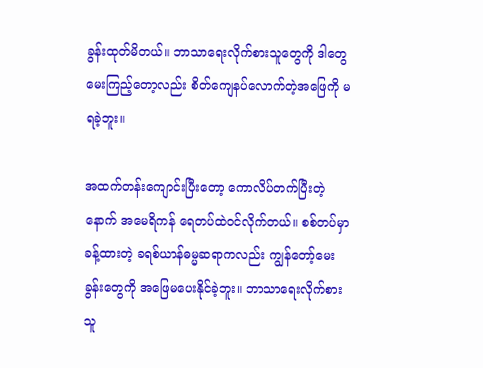ခွန်းထုတ်မိတယ်။ ဘာသာရေးလိုက်စားသူတွေကို ဒါတွေမေးကြည့်တော့လည်း စိတ်ကျေနပ်လောက်တဲ့အဖြေကို မရခဲ့ဘူး။

အထက်တန်းကျောင်းပြီးတော့ ကောလိပ်တက်ပြီးတဲ့နောက် အမေရိကန် ရေတပ်ထဲဝင်လိုက်တယ်။ စစ်တပ်မှာခန့်ထားတဲ့ ခရစ်ယာန်ဓမ္မဆရာကလည်း ကျွန်တော့်မေးခွန်းတွေကို အဖြေမပေးနိုင်ခဲ့ဘူး။ ဘာသာရေးလိုက်စားသူ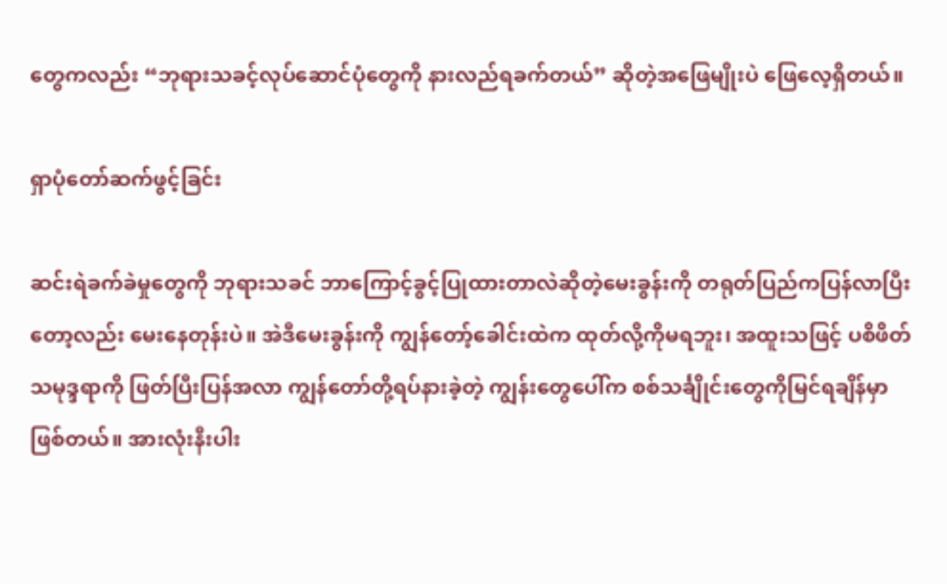တွေကလည်း “ဘုရားသခင့်လုပ်ဆောင်ပုံတွေကို နားလည်ရခက်တယ်” ဆိုတဲ့အဖြေမျိုးပဲ ဖြေလေ့ရှိတယ်။

ရှာပုံတော်ဆက်ဖွင့်ခြင်း

ဆင်းရဲခက်ခဲမှုတွေကို ဘုရားသခင် ဘာကြောင့်ခွင့်ပြုထားတာလဲဆိုတဲ့မေးခွန်းကို တရုတ်ပြည်ကပြန်လာပြီးတော့လည်း မေးနေတုန်းပဲ။ အဲဒီမေးခွန်းကို ကျွန်တော့်ခေါင်းထဲက ထုတ်လို့ကိုမရဘူး၊ အထူးသဖြင့် ပစိဖိတ်သမုဒ္ဒရာကို ဖြတ်ပြီးပြန်အလာ ကျွန်တော်တို့ရပ်နားခဲ့တဲ့ ကျွန်းတွေပေါ်က စစ်သင်္ချိုင်းတွေကိုမြင်ရချိန်မှာဖြစ်တယ်။ အားလုံးနီးပါး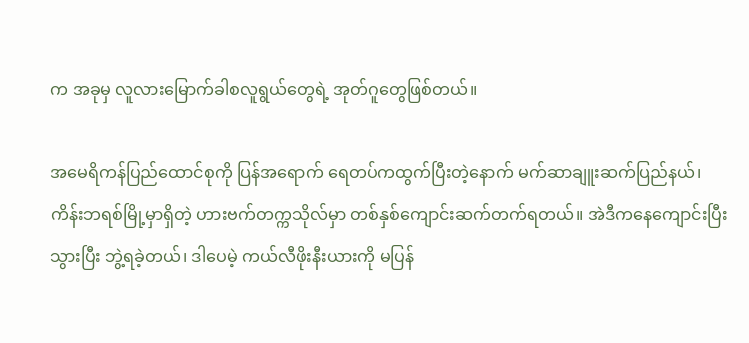က အခုမှ လူလားမြောက်ခါစလူရွယ်တွေရဲ့ အုတ်ဂူတွေဖြစ်တယ်။

အမေရိကန်ပြည်ထောင်စုကို ပြန်အရောက် ရေတပ်ကထွက်ပြီးတဲ့နောက် မက်ဆာချူးဆက်ပြည်နယ်၊ ကိန်းဘရစ်မြို့မှာရှိတဲ့ ဟားဗက်တက္ကသိုလ်မှာ တစ်နှစ်ကျောင်းဆက်တက်ရတယ်။ အဲဒီကနေကျောင်းပြီးသွားပြီး ဘွဲ့ရခဲ့တယ်၊ ဒါပေမဲ့ ကယ်လီဖိုးနီးယားကို မပြန်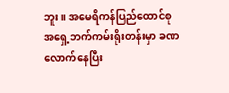ဘူး။ အမေရိကန်ပြည်ထောင်စု အရှေ့ဘက်ကမ်းရိုးတန်းမှာ ခဏလောက်နေပြီး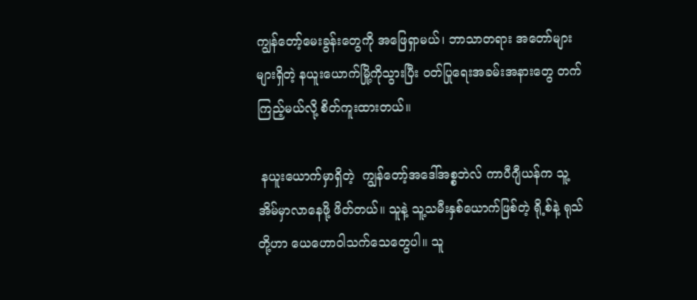ကျွန်တော့်မေးခွန်းတွေကို အဖြေရှာမယ်၊ ဘာသာတရား အတော်များများရှိတဲ့ နယူးယောက်မြို့ကိုသွားပြီး ဝတ်ပြုရေးအခမ်းအနားတွေ တက်ကြည့်မယ်လို့ စိတ်ကူးထားတယ်။

 နယူးယောက်မှာရှိတဲ့  ကျွန်တော့်အဒေါ်အစ္စဘဲလ် ကာပီဂျီယန်က သူ့အိမ်မှာလာနေဖို့ ဖိတ်တယ်။ သူနဲ့ သူ့သမီးနှစ်ယောက်ဖြစ်တဲ့ ရို့စ်နဲ့ ရုသ်တို့ဟာ ယေဟောဝါသက်သေတွေပါ။ သူ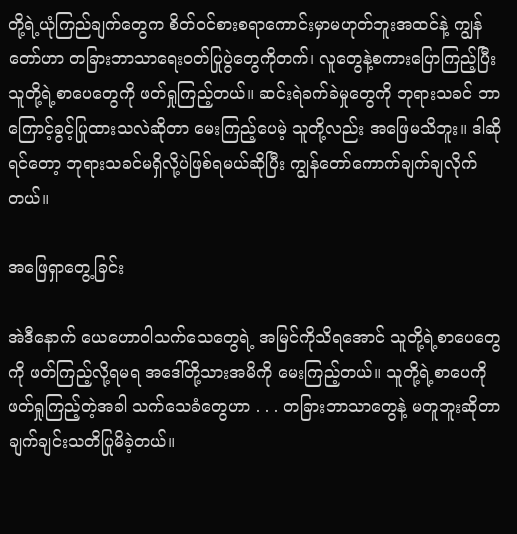တို့ရဲ့ယုံကြည်ချက်တွေက စိတ်ဝင်စားစရာကောင်းမှာမဟုတ်ဘူးအထင်နဲ့ ကျွန်တော်ဟာ တခြားဘာသာရေးဝတ်ပြုပွဲတွေကိုတက်၊ လူတွေနဲ့စကားပြောကြည့်ပြီး သူတို့ရဲ့စာပေတွေကို ဖတ်ရှုကြည့်တယ်။ ဆင်းရဲခက်ခဲမှုတွေကို ဘုရားသခင် ဘာကြောင့်ခွင့်ပြုထားသလဲဆိုတာ မေးကြည့်ပေမဲ့ သူတို့လည်း အဖြေမသိဘူး။ ဒါဆိုရင်တော့ ဘုရားသခင်မရှိလို့ပဲဖြစ်ရမယ်ဆိုပြီး ကျွန်တော်ကောက်ချက်ချလိုက်တယ်။

အဖြေရှာတွေ့ခြင်း

အဲဒီနောက် ယေဟောဝါသက်သေတွေရဲ့ အမြင်ကိုသိရအောင် သူတို့ရဲ့စာပေတွေကို ဖတ်ကြည့်လို့ရမရ အဒေါ်တို့သားအမိကို မေးကြည့်တယ်။ သူတို့ရဲ့စာပေကို ဖတ်ရှုကြည့်တဲ့အခါ သက်သေခံတွေဟာ . . . တခြားဘာသာတွေနဲ့ မတူဘူးဆိုတာ ချက်ချင်းသတိပြုမိခဲ့တယ်။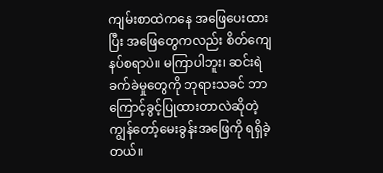ကျမ်းစာထဲကနေ အဖြေပေးထားပြီး အဖြေတွေကလည်း စိတ်ကျေနပ်စရာပဲ။ မကြာပါဘူး၊ ဆင်းရဲခက်ခဲမှုတွေကို ဘုရားသခင် ဘာကြောင့်ခွင့်ပြုထားတာလဲဆိုတဲ့ ကျွန်တော့်မေးခွန်းအဖြေကို ရရှိခဲ့တယ်။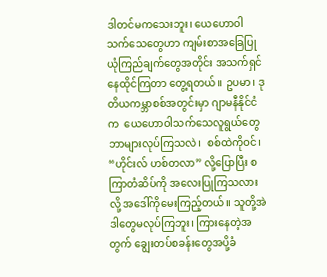ဒါတင်မကသေးဘူး၊ ယေဟောဝါသက်သေတွေဟာ ကျမ်းစာအခြေပြု ယုံကြည်ချက်တွေအတိုင်း အသက်ရှင်နေထိုင်ကြတာ တွေ့ရတယ်။ ဥပမာ၊ ဒုတိယကမ္ဘာစစ်အတွင်းမှာ ဂျာမနီနိုင်ငံက  ယေဟောဝါသက်သေလူရွယ်တွေ ဘာများလုပ်ကြသလဲ၊  စစ်ထဲကိုဝင်၊ “ဟိုင်းလ် ဟစ်တလာ” လို့ပြောပြီး စကြာတံဆိပ်ကို အလေးပြုကြသလားလို့ အဒေါ်ကိုမေးကြည့်တယ်။ သူတို့အဲဒါတွေမလုပ်ကြဘူး၊ ကြားနေတဲ့အတွက် ချွေးတပ်စခန်းတွေအပို့ခံ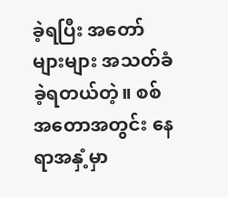ခဲ့ရပြီး အတော်များများ အသတ်ခံခဲ့ရတယ်တဲ့။ စစ်အတောအတွင်း နေရာအနှံ့မှာ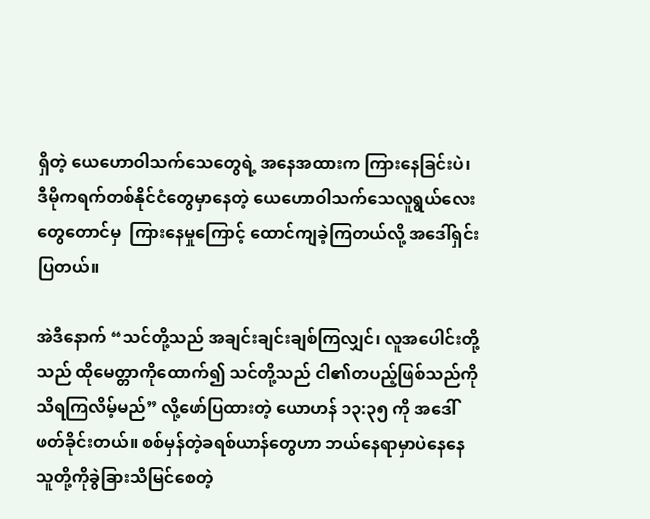ရှိတဲ့ ယေဟောဝါသက်သေတွေရဲ့ အနေအထားက ကြားနေခြင်းပဲ၊ ဒီမိုကရက်တစ်နိုင်ငံတွေမှာနေတဲ့ ယေဟောဝါသက်သေလူရွယ်လေးတွေတောင်မှ  ကြားနေမှုကြောင့် ထောင်ကျခဲ့ကြတယ်လို့ အဒေါ်ရှင်းပြတယ်။

အဲဒီနောက် “သင်တို့သည် အချင်းချင်းချစ်ကြလျှင်၊ လူအပေါင်းတို့သည် ထိုမေတ္တာကိုထောက်၍ သင်တို့သည် ငါ၏တပည့်ဖြစ်သည်ကို သိရကြလိမ့်မည်” လို့ဖော်ပြထားတဲ့ ယောဟန် ၁၃:၃၅ ကို အဒေါ်ဖတ်ခိုင်းတယ်။ စစ်မှန်တဲ့ခရစ်ယာန်တွေဟာ ဘယ်နေရာမှာပဲနေနေ သူတို့ကိုခွဲခြားသိမြင်စေတဲ့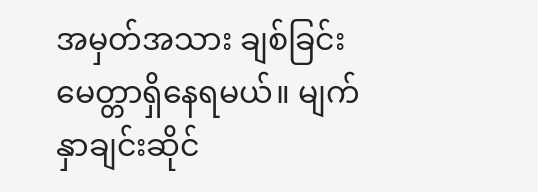အမှတ်အသား ချစ်ခြင်းမေတ္တာရှိနေရမယ်။ မျက်နှာချင်းဆိုင်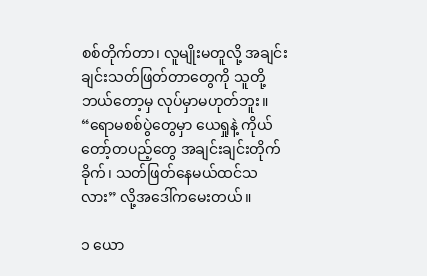စစ်တိုက်တာ၊ လူမျိုးမတူလို့ အချင်းချင်းသတ်ဖြတ်တာတွေကို သူတို့ဘယ်တော့မှ လုပ်မှာမဟုတ်ဘူး။ “ရောမစစ်ပွဲတွေမှာ ယေရှုနဲ့ ကိုယ်တော့်တပည့်တွေ အချင်းချင်းတိုက်ခိုက်၊ သတ်ဖြတ်နေမယ်ထင်သလား” လို့အဒေါ်ကမေးတယ်။

၁ ယော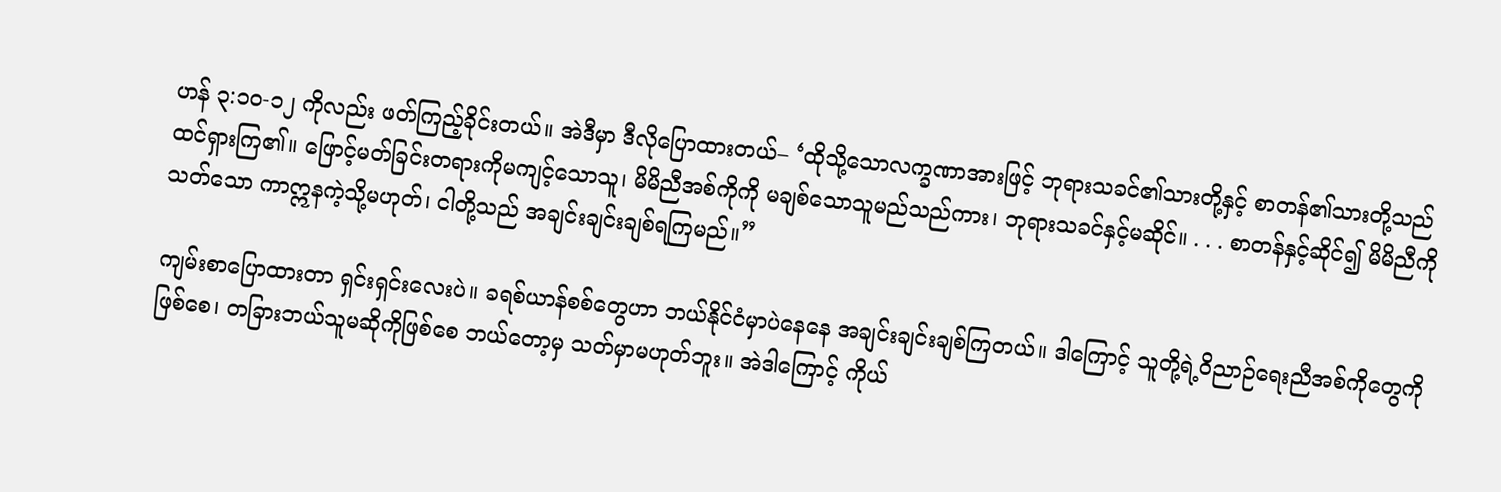ဟန် ၃:၁၀-၁၂ ကိုလည်း ဖတ်ကြည့်ခိုင်းတယ်။ အဲဒီမှာ ဒီလိုပြောထားတယ်– ‘ထိုသို့သောလက္ခဏာအားဖြင့် ဘုရားသခင်၏သားတို့နှင့် စာတန်၏သားတို့သည် ထင်ရှားကြ၏။ ဖြောင့်မတ်ခြင်းတရားကိုမကျင့်သောသူ၊ မိမိညီအစ်ကိုကို မချစ်သောသူမည်သည်ကား၊ ဘုရားသခင်နှင့်မဆိုင်။ . . . စာတန်နှင့်ဆိုင်၍ မိမိညီကိုသတ်သော ကာဣနကဲ့သို့မဟုတ်၊ ငါတို့သည် အချင်းချင်းချစ်ရကြမည်။”

ကျမ်းစာပြောထားတာ ရှင်းရှင်းလေးပဲ။ ခရစ်ယာန်စစ်တွေဟာ ဘယ်နိုင်ငံမှာပဲနေနေ အချင်းချင်းချစ်ကြတယ်။ ဒါကြောင့် သူတို့ရဲ့ဝိညာဉ်ရေးညီအစ်ကိုတွေကိုဖြစ်စေ၊ တခြားဘယ်သူမဆိုကိုဖြစ်စေ ဘယ်တော့မှ သတ်မှာမဟုတ်ဘူး။ အဲဒါကြောင့် ကိုယ်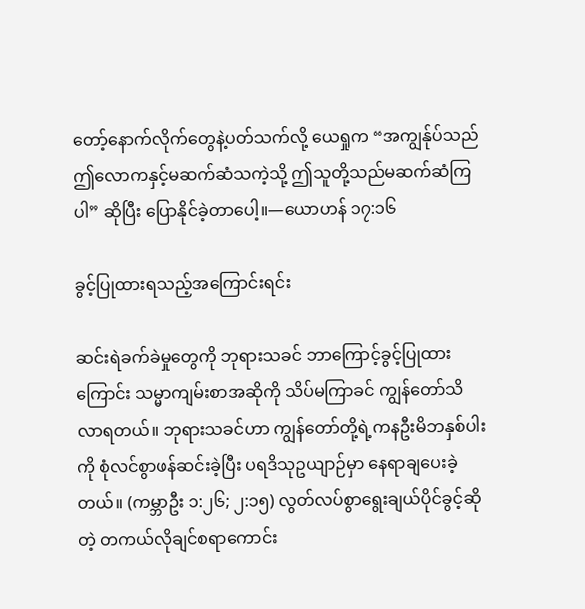တော့်နောက်လိုက်တွေနဲ့ပတ်သက်လို့ ယေရှုက “အကျွန်ုပ်သည် ဤလောကနှင့်မဆက်ဆံသကဲ့သို့ ဤသူတို့သည်မဆက်ဆံကြပါ” ဆိုပြီး ပြောနိုင်ခဲ့တာပေါ့။—ယောဟန် ၁၇:၁၆

ခွင့်ပြုထားရသည့်အကြောင်းရင်း

ဆင်းရဲခက်ခဲမှုတွေကို ဘုရားသခင် ဘာကြောင့်ခွင့်ပြုထားကြောင်း သမ္မာကျမ်းစာအဆိုကို သိပ်မကြာခင် ကျွန်တော်သိလာရတယ်။ ဘုရားသခင်ဟာ ကျွန်တော်တို့ရဲ့ကနဦးမိဘနှစ်ပါးကို စုံလင်စွာဖန်ဆင်းခဲ့ပြီး ပရဒိသုဥယျာဉ်မှာ နေရာချပေးခဲ့တယ်။ (ကမ္ဘာဦး ၁:၂၆; ၂:၁၅) လွတ်လပ်စွာရွေးချယ်ပိုင်ခွင့်ဆိုတဲ့ တကယ်လိုချင်စရာကောင်း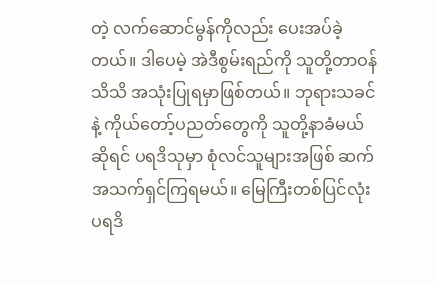တဲ့ လက်ဆောင်မွန်ကိုလည်း ပေးအပ်ခဲ့တယ်။ ဒါပေမဲ့ အဲဒီစွမ်းရည်ကို သူတို့တာဝန်သိသိ အသုံးပြုရမှာဖြစ်တယ်။ ဘုရားသခင်နဲ့ ကိုယ်တော့်ပညတ်တွေကို သူတို့နာခံမယ်ဆိုရင် ပရဒိသုမှာ စုံလင်သူများအဖြစ် ဆက်အသက်ရှင်ကြရမယ်။ မြေကြီးတစ်ပြင်လုံး ပရဒိ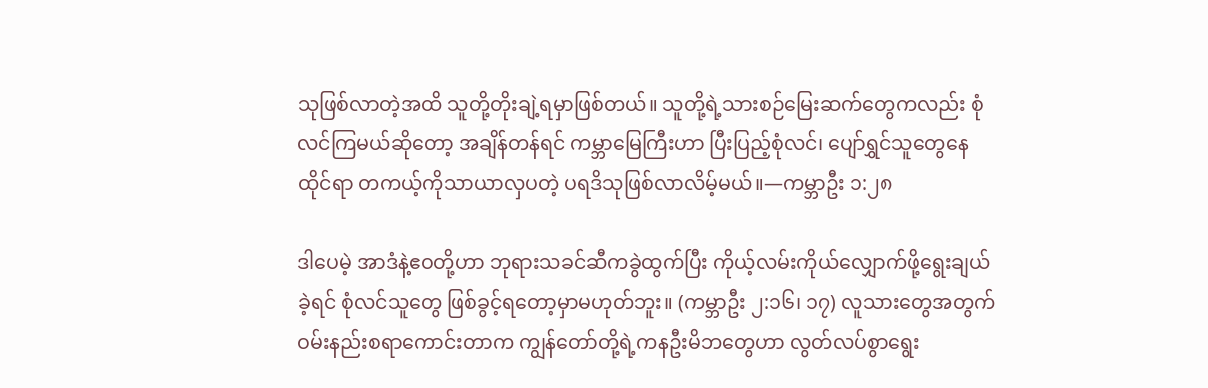သုဖြစ်လာတဲ့အထိ သူတို့တိုးချဲ့ရမှာဖြစ်တယ်။ သူတို့ရဲ့သားစဉ်မြေးဆက်တွေကလည်း စုံလင်ကြမယ်ဆိုတော့ အချိန်တန်ရင် ကမ္ဘာမြေကြီးဟာ ပြီးပြည့်စုံလင်၊ ပျော်ရွှင်သူတွေနေထိုင်ရာ တကယ့်ကိုသာယာလှပတဲ့ ပရဒိသုဖြစ်လာလိမ့်မယ်။—ကမ္ဘာဦး ၁:၂၈

ဒါပေမဲ့ အာဒံနဲ့ဧဝတို့ဟာ ဘုရားသခင်ဆီကခွဲထွက်ပြီး ကိုယ့်လမ်းကိုယ်လျှောက်ဖို့ရွေးချယ်ခဲ့ရင် စုံလင်သူတွေ ဖြစ်ခွင့်ရတော့မှာမဟုတ်ဘူး။ (ကမ္ဘာဦး ၂:၁၆၊ ၁၇) လူသားတွေအတွက် ဝမ်းနည်းစရာကောင်းတာက ကျွန်တော်တို့ရဲ့ကနဦးမိဘတွေဟာ လွတ်လပ်စွာရွေး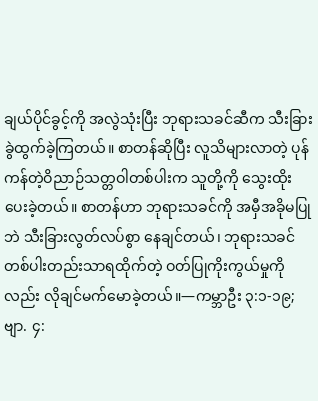ချယ်ပိုင်ခွင့်ကို အလွဲသုံးပြီး ဘုရားသခင်ဆီက သီးခြားခွဲထွက်ခဲ့ကြတယ်။ စာတန်ဆိုပြီး လူသိများလာတဲ့ ပုန်ကန်တဲ့ဝိညာဉ်သတ္တဝါတစ်ပါးက သူတို့ကို သွေးထိုးပေးခဲ့တယ်။ စာတန်ဟာ ဘုရားသခင်ကို အမှီအခိုမပြုဘဲ သီးခြားလွတ်လပ်စွာ နေချင်တယ်၊ ဘုရားသခင်တစ်ပါးတည်းသာရထိုက်တဲ့ ဝတ်ပြုကိုးကွယ်မှုကိုလည်း လိုချင်မက်မောခဲ့တယ်။—ကမ္ဘာဦး ၃:၁-၁၉; ဗျာ. ၄: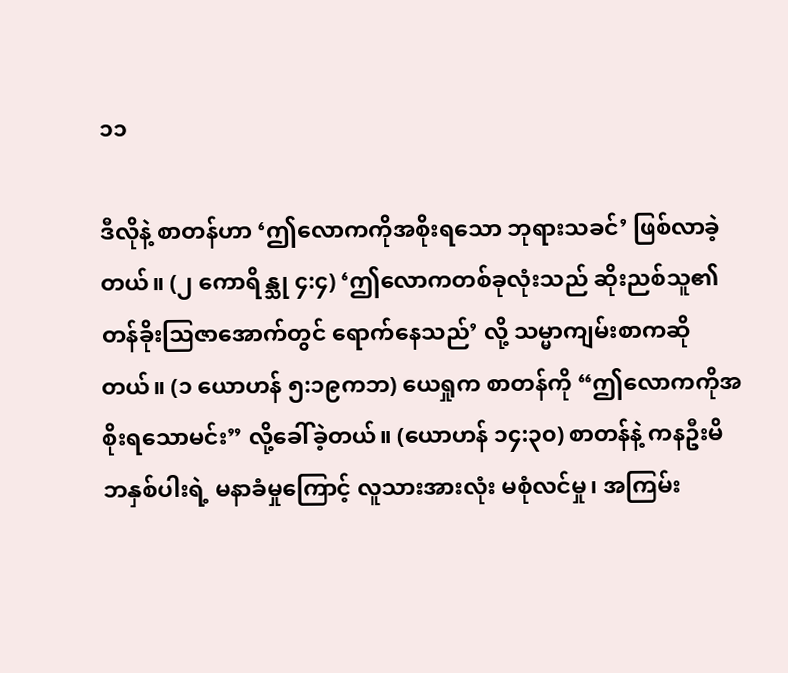၁၁

ဒီလိုနဲ့ စာတန်ဟာ ‘ဤလောကကိုအစိုးရသော ဘုရားသခင်’ ဖြစ်လာခဲ့တယ်။ (၂ ကောရိန္သု ၄:၄) ‘ဤလောကတစ်ခုလုံးသည် ဆိုးညစ်သူ၏တန်ခိုးဩဇာအောက်တွင် ရောက်နေသည်’ လို့ သမ္မာကျမ်းစာကဆိုတယ်။ (၁ ယောဟန် ၅:၁၉ကဘ) ယေရှုက စာတန်ကို “ဤလောကကိုအစိုးရသောမင်း” လို့ခေါ်ခဲ့တယ်။ (ယောဟန် ၁၄:၃၀) စာတန်နဲ့ ကနဦးမိဘနှစ်ပါးရဲ့ မနာခံမှုကြောင့် လူသားအားလုံး မစုံလင်မှု၊ အကြမ်း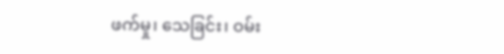ဖက်မှု၊ သေခြင်း၊ ဝမ်း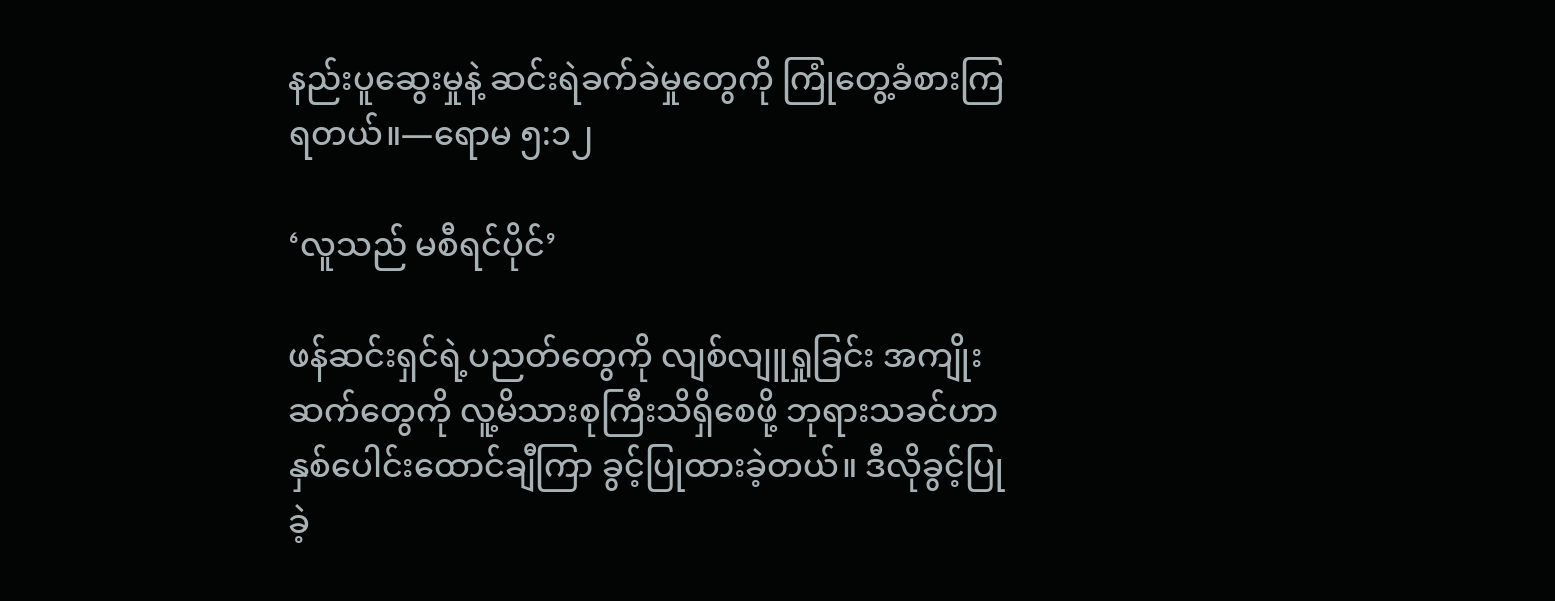နည်းပူဆွေးမှုနဲ့ ဆင်းရဲခက်ခဲမှုတွေကို ကြုံတွေ့ခံစားကြရတယ်။—ရောမ ၅:၁၂

‘လူသည် မစီရင်ပိုင်’

ဖန်ဆင်းရှင်ရဲ့ပညတ်တွေကို လျစ်လျူရှုခြင်း အကျိုးဆက်တွေကို လူ့မိသားစုကြီးသိရှိစေဖို့ ဘုရားသခင်ဟာ နှစ်ပေါင်းထောင်ချီကြာ ခွင့်ပြုထားခဲ့တယ်။ ဒီလိုခွင့်ပြုခဲ့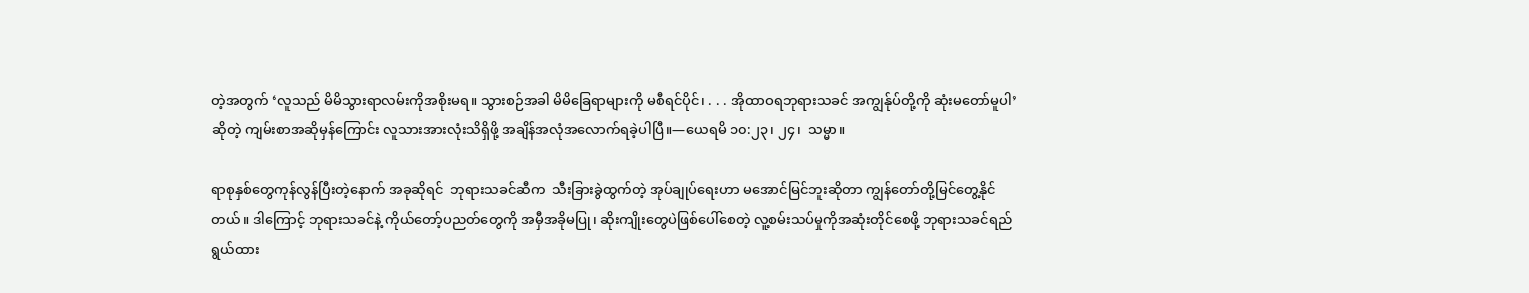တဲ့အတွက် ‘လူသည် မိမိသွားရာလမ်းကိုအစိုးမရ။ သွားစဉ်အခါ မိမိခြေရာများကို မစီရင်ပိုင်၊ . . . အိုထာဝရဘုရားသခင် အကျွန်ုပ်တို့ကို ဆုံးမတော်မူပါ’ ဆိုတဲ့ ကျမ်းစာအဆိုမှန်ကြောင်း လူသားအားလုံးသိရှိဖို့ အချိန်အလုံအလောက်ရခဲ့ပါပြီ။—ယေရမိ ၁၀:၂၃၊ ၂၄၊  သမ္မာ။

ရာစုနှစ်တွေကုန်လွန်ပြီးတဲ့နောက် အခုဆိုရင်  ဘုရားသခင်ဆီက  သီးခြားခွဲထွက်တဲ့ အုပ်ချုပ်ရေးဟာ မအောင်မြင်ဘူးဆိုတာ ကျွန်တော်တို့မြင်တွေ့နိုင်တယ်။ ဒါကြောင့် ဘုရားသခင်နဲ့ ကိုယ်တော့်ပညတ်တွေကို အမှီအခိုမပြု၊ ဆိုးကျိုးတွေပဲဖြစ်ပေါ်စေတဲ့ လူ့စမ်းသပ်မှုကိုအဆုံးတိုင်စေဖို့ ဘုရားသခင်ရည်ရွယ်ထား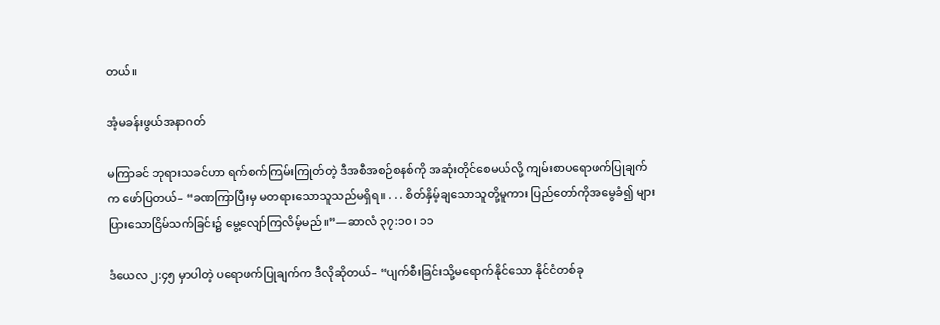တယ်။

အံ့မခန်းဖွယ်အနာဂတ်

မကြာခင် ဘုရားသခင်ဟာ ရက်စက်ကြမ်းကြုတ်တဲ့ ဒီအစီအစဉ်စနစ်ကို အဆုံးတိုင်စေမယ်လို့ ကျမ်းစာပရောဖက်ပြုချက်က ဖော်ပြတယ်– “ခဏကြာပြီးမှ မတရားသောသူသည်မရှိရ။ . . . စိတ်နှိမ့်ချသောသူတို့မူကား ပြည်တော်ကိုအမွေခံ၍ များပြားသောငြိမ်သက်ခြင်း၌ မွေ့လျော်ကြလိမ့်မည်။”—ဆာလံ ၃၇:၁၀၊ ၁၁

ဒံယေလ ၂:၄၅ မှာပါတဲ့ ပရောဖက်ပြုချက်က ဒီလိုဆိုတယ်– “ပျက်စီးခြင်းသို့မရောက်နိုင်သော နိုင်ငံတစ်ခု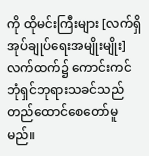ကို ထိုမင်းကြီးများ [လက်ရှိအုပ်ချုပ်ရေးအမျိုးမျိုး] လက်ထက်၌ ကောင်းကင်ဘုံရှင်ဘုရားသခင်သည် တည်ထောင်စေတော်မူမည်။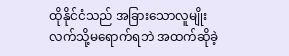ထိုနိုင်ငံသည် အခြားသောလူမျိုးလက်သို့မရောက်ရဘဲ အထက်ဆိုခဲ့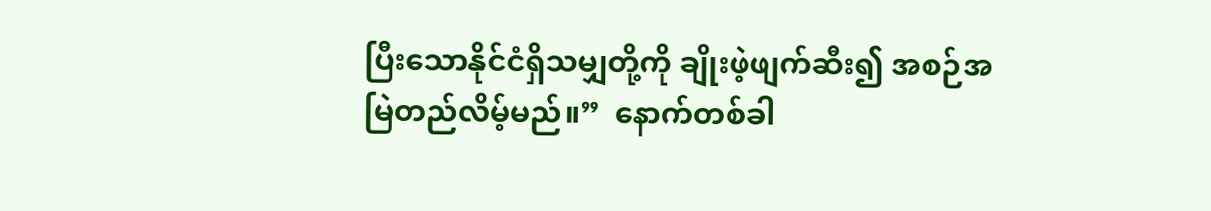ပြီးသောနိုင်ငံရှိသမျှတို့ကို ချိုးဖဲ့ဖျက်ဆီး၍ အစဉ်အမြဲတည်လိမ့်မည်။”  နောက်တစ်ခါ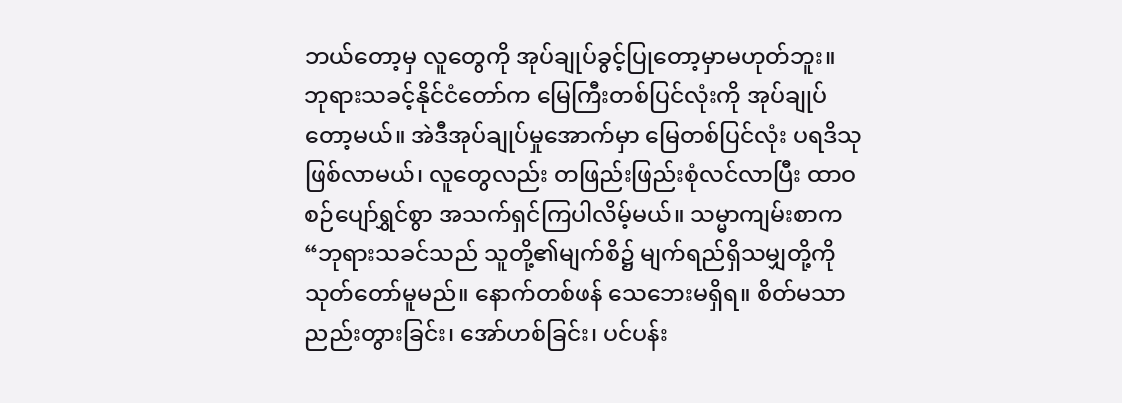ဘယ်တော့မှ လူတွေကို အုပ်ချုပ်ခွင့်ပြုတော့မှာမဟုတ်ဘူး။ ဘုရားသခင့်နိုင်ငံတော်က မြေကြီးတစ်ပြင်လုံးကို အုပ်ချုပ်တော့မယ်။ အဲဒီအုပ်ချုပ်မှုအောက်မှာ မြေတစ်ပြင်လုံး ပရဒိသုဖြစ်လာမယ်၊ လူတွေလည်း တဖြည်းဖြည်းစုံလင်လာပြီး ထာဝစဉ်ပျော်ရွှင်စွာ အသက်ရှင်ကြပါလိမ့်မယ်။ သမ္မာကျမ်းစာက “ဘုရားသခင်သည် သူတို့၏မျက်စိ၌ မျက်ရည်ရှိသမျှတို့ကို သုတ်တော်မူမည်။ နောက်တစ်ဖန် သေဘေးမရှိရ။ စိတ်မသာညည်းတွားခြင်း၊ အော်ဟစ်ခြင်း၊ ပင်ပန်း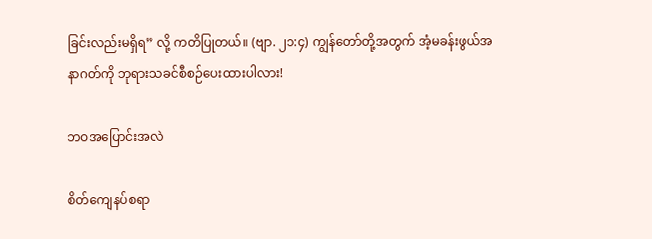ခြင်းလည်းမရှိရ” လို့ ကတိပြုတယ်။ (ဗျာ. ၂၁:၄) ကျွန်တော်တို့အတွက် အံ့မခန်းဖွယ်အနာဂတ်ကို ဘုရားသခင်စီစဉ်ပေးထားပါလား!

ဘဝအပြောင်းအလဲ

စိတ်ကျေနပ်စရာ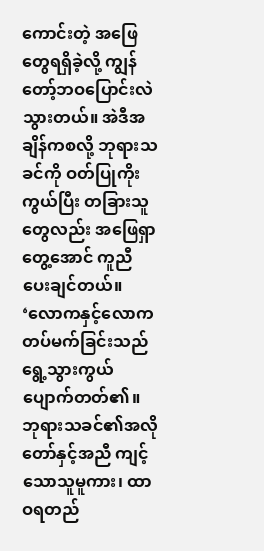ကောင်းတဲ့ အဖြေတွေရရှိခဲ့လို့ ကျွန်တော့်ဘဝပြောင်းလဲသွားတယ်။ အဲဒီအချိန်ကစလို့ ဘုရားသခင်ကို ဝတ်ပြုကိုးကွယ်ပြီး တခြားသူတွေလည်း အဖြေရှာတွေ့အောင် ကူညီပေးချင်တယ်။ ‘လောကနှင့်လောကတပ်မက်ခြင်းသည် ရွေ့သွားကွယ်ပျောက်တတ်၏။ ဘုရားသခင်၏အလိုတော်နှင့်အညီ ကျင့်သောသူမူကား၊ ထာဝရတည်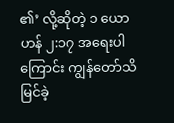၏’ လို့ဆိုတဲ့ ၁ ယောဟန် ၂:၁၇ အရေးပါကြောင်း ကျွန်တော်သိမြင်ခဲ့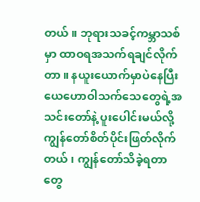တယ်။ ဘုရားသခင့်ကမ္ဘာသစ်မှာ ထာဝရအသက်ရချင်လိုက်တာ။ နယူးယောက်မှာပဲနေပြီး ယေဟောဝါသက်သေတွေရဲ့အသင်းတော်နဲ့ ပူးပေါင်းမယ်လို့ ကျွန်တော်စိတ်ပိုင်းဖြတ်လိုက်တယ်၊ ကျွန်တော်သိခဲ့ရတာတွေ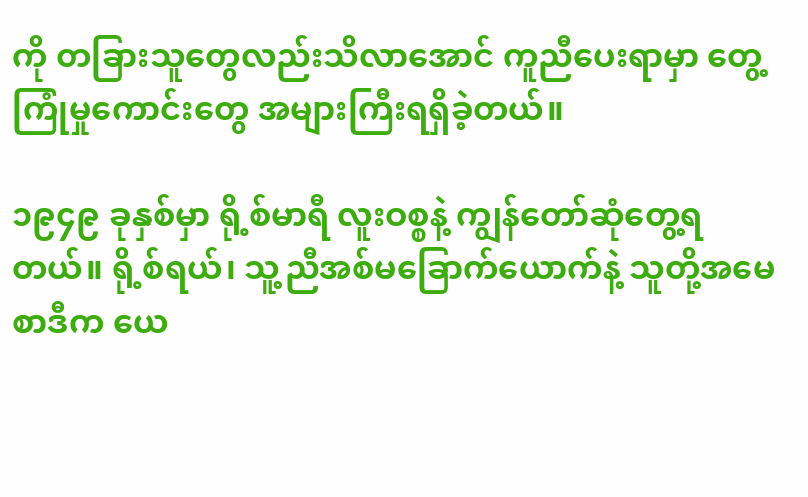ကို တခြားသူတွေလည်းသိလာအောင် ကူညီပေးရာမှာ တွေ့ကြုံမှုကောင်းတွေ အများကြီးရရှိခဲ့တယ်။

၁၉၄၉ ခုနှစ်မှာ ရို့စ်မာရီ လူးဝစ္စနဲ့ ကျွန်တော်ဆုံတွေ့ရတယ်။ ရို့စ်ရယ်၊ သူ့ညီအစ်မခြောက်ယောက်နဲ့ သူတို့အမေစာဒီက ယေ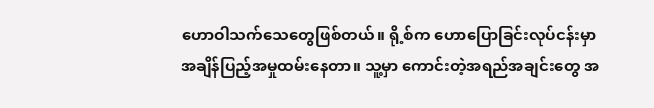ဟောဝါသက်သေတွေဖြစ်တယ်။ ရို့စ်က ဟောပြောခြင်းလုပ်ငန်းမှာ အချိန်ပြည့်အမှုထမ်းနေတာ။ သူ့မှာ ကောင်းတဲ့အရည်အချင်းတွေ အ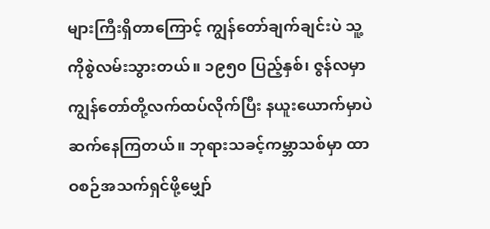များကြီးရှိတာကြောင့် ကျွန်တော်ချက်ချင်းပဲ သူ့ကိုစွဲလမ်းသွားတယ်။ ၁၉၅၀ ပြည့်နှစ်၊ ဇွန်လမှာ ကျွန်တော်တို့လက်ထပ်လိုက်ပြီး နယူးယောက်မှာပဲ ဆက်နေကြတယ်။ ဘုရားသခင့်ကမ္ဘာသစ်မှာ ထာဝစဉ်အသက်ရှင်ဖို့မျှော်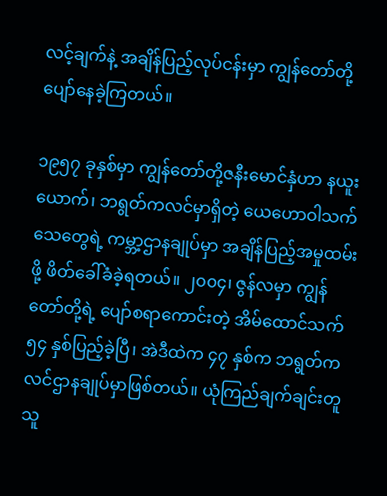လင့်ချက်နဲ့ အချိန်ပြည့်လုပ်ငန်းမှာ ကျွန်တော်တို့ပျော်နေခဲ့ကြတယ်။

၁၉၅၇ ခုနှစ်မှာ ကျွန်တော်တို့ဇနီးမောင်နှံဟာ နယူးယောက်၊ ဘရွတ်ကလင်မှာရှိတဲ့ ယေဟောဝါသက်သေတွေရဲ့ ကမ္ဘာ့ဌာနချုပ်မှာ အချိန်ပြည့်အမှုထမ်းဖို့ ဖိတ်ခေါ်ခံခဲ့ရတယ်။ ၂၀၀၄၊ ဇွန်လမှာ ကျွန်တော်တို့ရဲ့ ပျော်စရာကောင်းတဲ့ အိမ်ထောင်သက်  ၅၄ နှစ်ပြည့်ခဲ့ပြီ၊ အဲဒီထဲက ၄၇ နှစ်က ဘရွတ်ကလင်ဌာနချုပ်မှာဖြစ်တယ်။ ယုံကြည်ချက်ချင်းတူသူ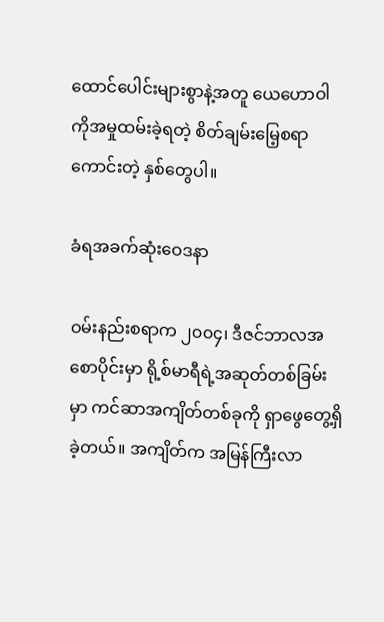ထောင်ပေါင်းများစွာနဲ့အတူ ယေဟောဝါကိုအမှုထမ်းခဲ့ရတဲ့ စိတ်ချမ်းမြေ့စရာကောင်းတဲ့ နှစ်တွေပါ။

ခံရအခက်ဆုံးဝေဒနာ

ဝမ်းနည်းစရာက ၂၀၀၄၊ ဒီဇင်ဘာလအစောပိုင်းမှာ ရို့စ်မာရီရဲ့အဆုတ်တစ်ခြမ်းမှာ ကင်ဆာအကျိတ်တစ်ခုကို ရှာဖွေတွေ့ရှိခဲ့တယ်။ အကျိတ်က အမြန်ကြီးလာ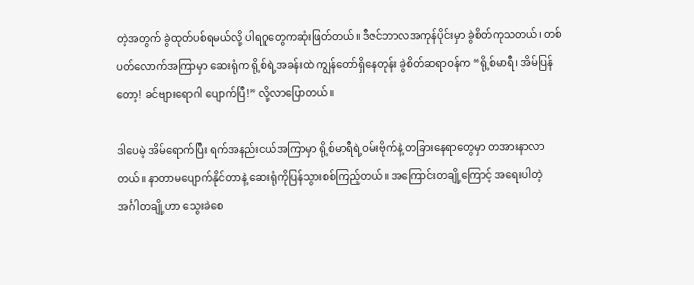တဲ့အတွက် ခွဲထုတ်ပစ်ရမယ်လို့ ပါရဂူတွေကဆုံးဖြတ်တယ်။ ဒီဇင်ဘာလအကုန်ပိုင်းမှာ ခွဲစိတ်ကုသတယ်၊ တစ်ပတ်လောက်အကြာမှာ ဆေးရုံက ရို့စ်ရဲ့အခန်းထဲ ကျွန်တော်ရှိနေတုန်း ခွဲစိတ်ဆရာဝန်က “ရို့စ်မာရီ၊ အိမ်ပြန်တော့! ခင်ဗျားရောဂါ ပျောက်ပြီ!” လို့လာပြောတယ်။

ဒါပေမဲ့ အိမ်ရောက်ပြီး ရက်အနည်းငယ်အကြာမှာ ရို့စ်မာရီရဲ့ဝမ်းဗိုက်နဲ့ တခြားနေရာတွေမှာ တအားနာလာတယ်။ နာတာမပျောက်နိုင်တာနဲ့ ဆေးရုံကိုပြန်သွားစစ်ကြည့်တယ်။ အကြောင်းတချို့ကြောင့် အရေးပါတဲ့အင်္ဂါတချို့ဟာ သွေးခဲစေ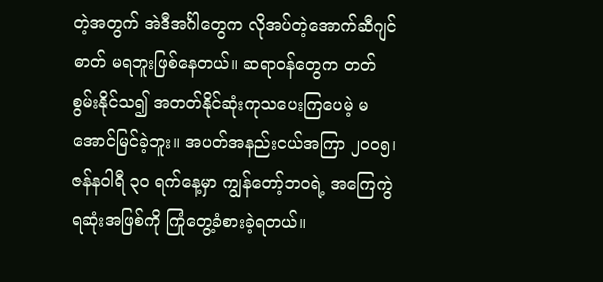တဲ့အတွက် အဲဒီအင်္ဂါတွေက လိုအပ်တဲ့အောက်ဆီဂျင်ဓာတ် မရဘူးဖြစ်နေတယ်။ ဆရာဝန်တွေက တတ်စွမ်းနိုင်သ၍ အတတ်နိုင်ဆုံးကုသပေးကြပေမဲ့ မအောင်မြင်ခဲ့ဘူး။ အပတ်အနည်းငယ်အကြာ ၂၀၀၅၊ ဇန်နဝါရီ ၃၀ ရက်နေ့မှာ ကျွန်တော့်ဘဝရဲ့ အကြေကွဲရဆုံးအဖြစ်ကို ကြုံတွေ့ခံစားခဲ့ရတယ်။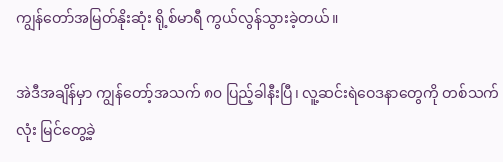ကျွန်တော်အမြတ်နိုးဆုံး ရို့စ်မာရီ ကွယ်လွန်သွားခဲ့တယ်။

အဲဒီအချိန်မှာ ကျွန်တော့်အသက် ၈၀ ပြည့်ခါနီးပြီ၊ လူ့ဆင်းရဲဝေဒနာတွေကို တစ်သက်လုံး မြင်တွေ့ခဲ့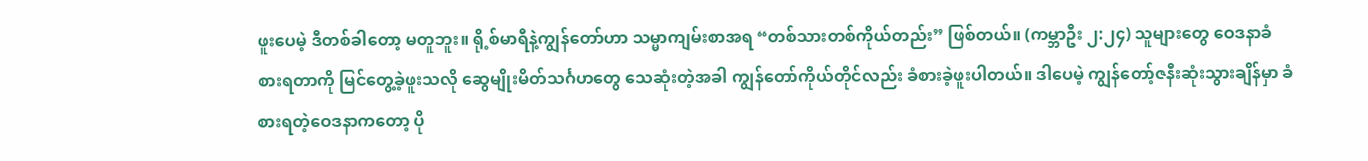ဖူးပေမဲ့ ဒီတစ်ခါတော့ မတူဘူး။ ရို့စ်မာရီနဲ့ကျွန်တော်ဟာ သမ္မာကျမ်းစာအရ “တစ်သားတစ်ကိုယ်တည်း” ဖြစ်တယ်။ (ကမ္ဘာဦး ၂:၂၄) သူများတွေ ဝေဒနာခံစားရတာကို မြင်တွေ့ခဲ့ဖူးသလို ဆွေမျိုးမိတ်သင်္ဂဟတွေ သေဆုံးတဲ့အခါ ကျွန်တော်ကိုယ်တိုင်လည်း ခံစားခဲ့ဖူးပါတယ်။ ဒါပေမဲ့ ကျွန်တော့်ဇနီးဆုံးသွားချိန်မှာ ခံစားရတဲ့ဝေဒနာကတော့ ပို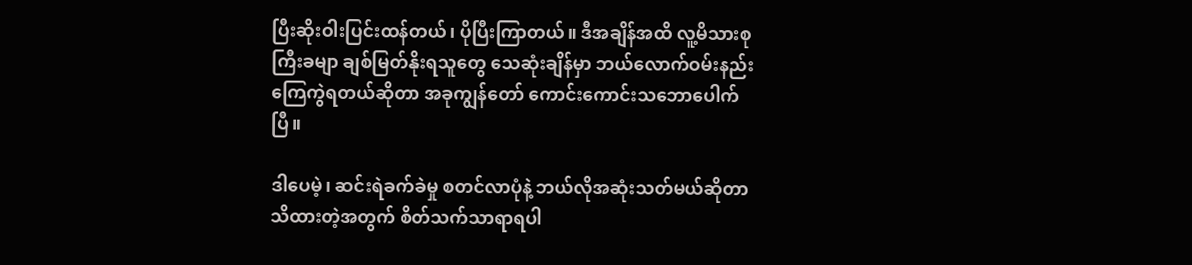ပြီးဆိုးဝါးပြင်းထန်တယ်၊ ပိုပြီးကြာတယ်။ ဒီအချိန်အထိ လူ့မိသားစုကြီးခမျာ ချစ်မြတ်နိုးရသူတွေ သေဆုံးချိန်မှာ ဘယ်လောက်ဝမ်းနည်းကြေကွဲရတယ်ဆိုတာ အခုကျွန်တော် ကောင်းကောင်းသဘောပေါက်ပြီ။

ဒါပေမဲ့၊ ဆင်းရဲခက်ခဲမှု စတင်လာပုံနဲ့ ဘယ်လိုအဆုံးသတ်မယ်ဆိုတာ သိထားတဲ့အတွက် စိတ်သက်သာရာရပါ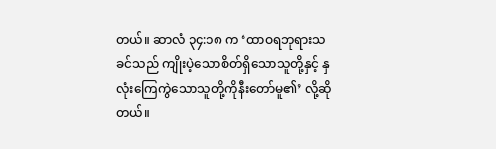တယ်။ ဆာလံ ၃၄:၁၈ က ‘ထာဝရဘုရားသခင်သည် ကျိုးပဲ့သောစိတ်ရှိသောသူတို့နှင့် နှလုံးကြေကွဲသောသူတို့ကိုနီးတော်မူ၏’ လို့ဆိုတယ်။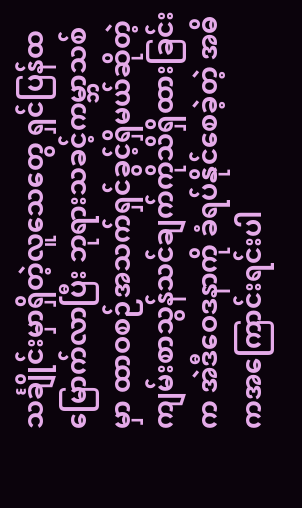သင်္ချိုင်းမှာရှိတဲ့လူသေတွေ ရှင်ပြန်ထမြောက်လာပြီး ဘုရားသခင့်ကမ္ဘာသစ်မှာ ထာဝစဉ်အသက်ရှင်ခွင့်ရှိမယ်ဆိုတဲ့ ကျမ်းစာသွန်သင်ချက်ကိုသိရှိထားခြင်းက အဲဒီဝေဒနာကို ခံရပ်နိုင်စေခဲ့တဲ့ အဓိကအကြောင်းရင်းပါ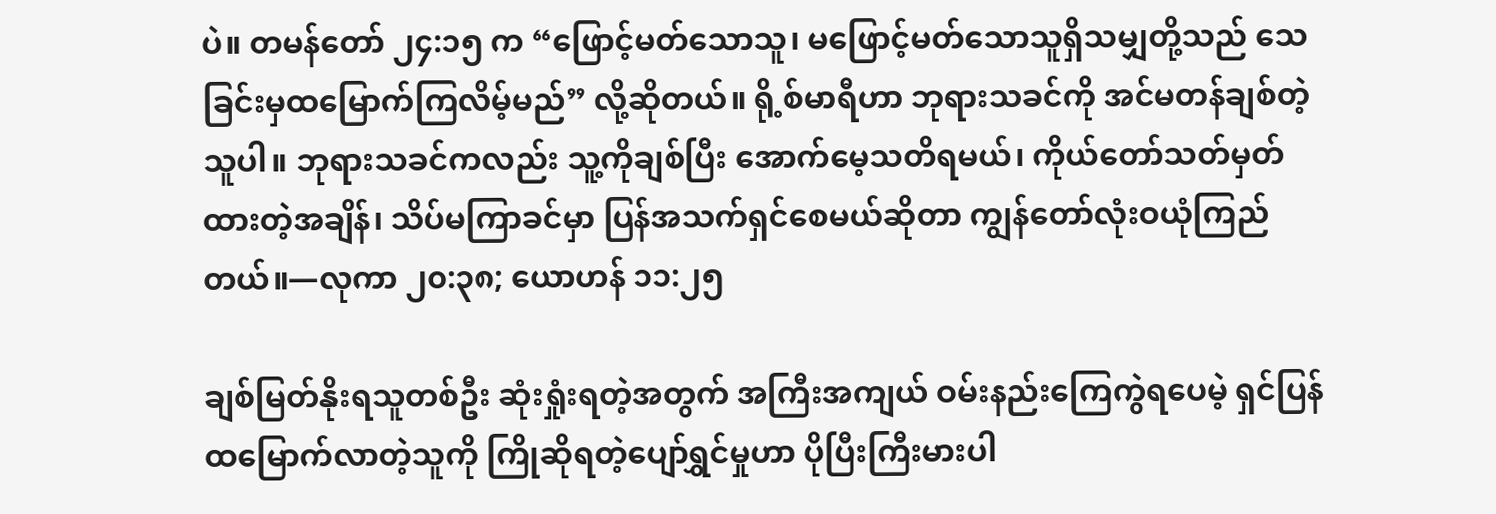ပဲ။ တမန်တော် ၂၄:၁၅ က “ဖြောင့်မတ်သောသူ၊ မဖြောင့်မတ်သောသူရှိသမျှတို့သည် သေခြင်းမှထမြောက်ကြလိမ့်မည်” လို့ဆိုတယ်။ ရို့စ်မာရီဟာ ဘုရားသခင်ကို အင်မတန်ချစ်တဲ့သူပါ။ ဘုရားသခင်ကလည်း သူ့ကိုချစ်ပြီး အောက်မေ့သတိရမယ်၊ ကိုယ်တော်သတ်မှတ်ထားတဲ့အချိန်၊ သိပ်မကြာခင်မှာ ပြန်အသက်ရှင်စေမယ်ဆိုတာ ကျွန်တော်လုံးဝယုံကြည်တယ်။—လုကာ ၂၀:၃၈; ယောဟန် ၁၁:၂၅

ချစ်မြတ်နိုးရသူတစ်ဦး ဆုံးရှုံးရတဲ့အတွက် အကြီးအကျယ် ဝမ်းနည်းကြေကွဲရပေမဲ့ ရှင်ပြန်ထမြောက်လာတဲ့သူကို ကြိုဆိုရတဲ့ပျော်ရွှင်မှုဟာ ပိုပြီးကြီးမားပါ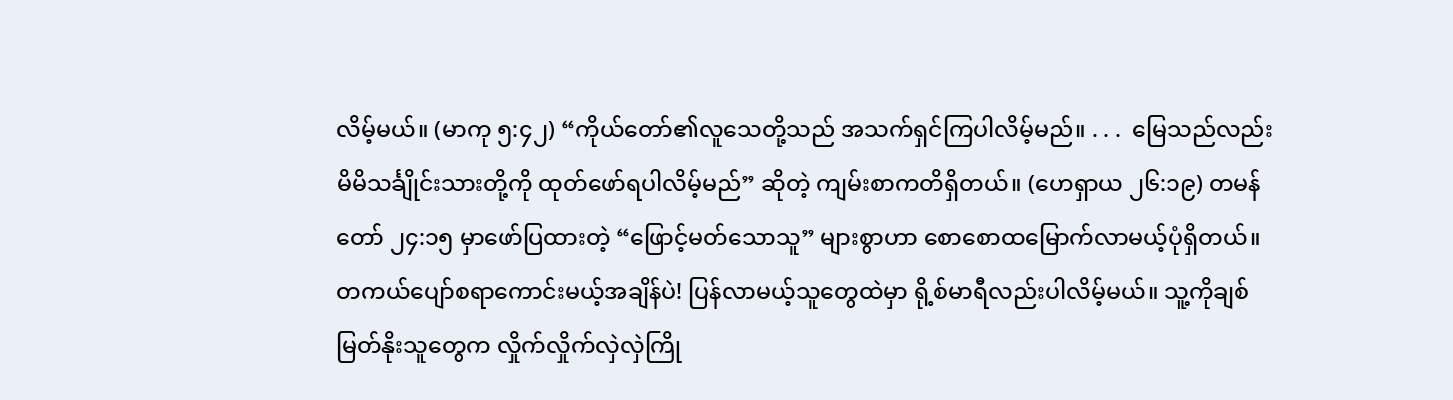လိမ့်မယ်။ (မာကု ၅:၄၂) “ကိုယ်တော်၏လူသေတို့သည် အသက်ရှင်ကြပါလိမ့်မည်။ . . .  မြေသည်လည်း မိမိသင်္ချိုင်းသားတို့ကို ထုတ်ဖော်ရပါလိမ့်မည်” ဆိုတဲ့ ကျမ်းစာကတိရှိတယ်။ (ဟေရှာယ ၂၆:၁၉) တမန်တော် ၂၄:၁၅ မှာဖော်ပြထားတဲ့ “ဖြောင့်မတ်သောသူ” များစွာဟာ စောစောထမြောက်လာမယ့်ပုံရှိတယ်။ တကယ်ပျော်စရာကောင်းမယ့်အချိန်ပဲ! ပြန်လာမယ့်သူတွေထဲမှာ ရို့စ်မာရီလည်းပါလိမ့်မယ်။ သူ့ကိုချစ်မြတ်နိုးသူတွေက လှိုက်လှိုက်လှဲလှဲကြို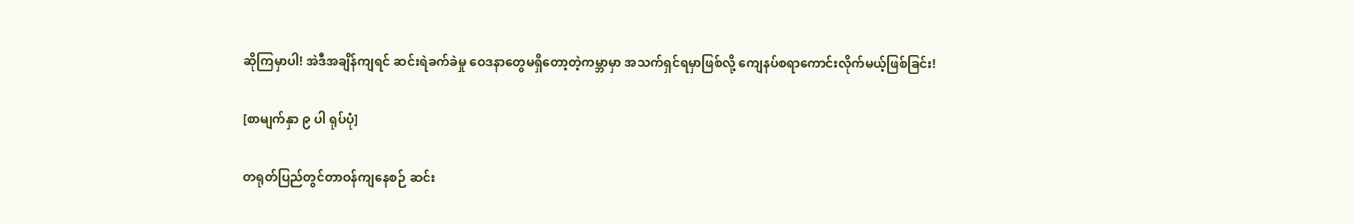ဆိုကြမှာပါ! အဲဒီအချိန်ကျရင် ဆင်းရဲခက်ခဲမှု ဝေဒနာတွေမရှိတော့တဲ့ကမ္ဘာမှာ အသက်ရှင်ရမှာဖြစ်လို့ ကျေနပ်စရာကောင်းလိုက်မယ့်ဖြစ်ခြင်း!

[စာမျက်နှာ ၉ ပါ ရုပ်ပုံ]

တရုတ်ပြည်တွင်တာဝန်ကျနေစဉ် ဆင်း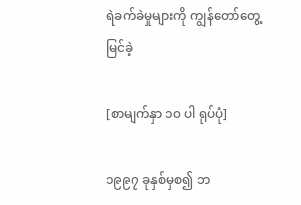ရဲခက်ခဲမှုများကို ကျွန်တော်တွေ့မြင်ခဲ့

[စာမျက်နှာ ၁၀ ပါ ရုပ်ပုံ]

၁၉၉၇ ခုနှစ်မှစ၍ ဘ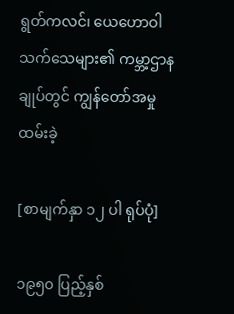ရွတ်ကလင်၊ ယေဟောဝါသက်သေများ၏ ကမ္ဘာ့ဌာနချုပ်တွင် ကျွန်တော်အမှုထမ်းခဲ့

[စာမျက်နှာ ၁၂ ပါ ရုပ်ပုံ]

၁၉၅၀ ပြည့်နှစ်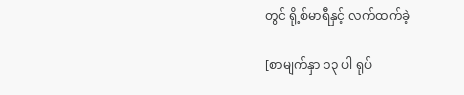တွင် ရို့စ်မာရီနှင့် လက်ထက်ခဲ့

[စာမျက်နှာ ၁၃ ပါ ရုပ်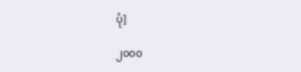ပုံ]

၂၀၀၀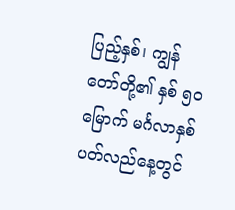ပြည့်နှစ်၊ ကျွန်တော်တို့၏ နှစ် ၅၀ မြောက် မင်္ဂလာနှစ်ပတ်လည်နေ့တွင်